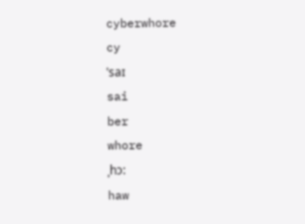cyberwhore
cy
ˈsaɪ
sai
ber
whore
ˌhɔ:
haw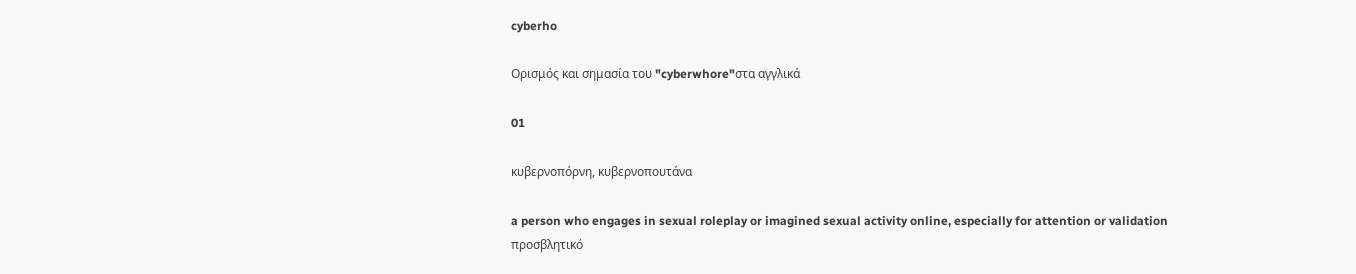cyberho

Ορισμός και σημασία του "cyberwhore"στα αγγλικά

01

κυβερνοπόρνη, κυβερνοπουτάνα

a person who engages in sexual roleplay or imagined sexual activity online, especially for attention or validation
προσβλητικό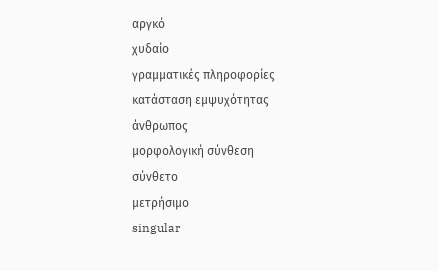αργκό
χυδαίο
γραμματικές πληροφορίες
κατάσταση εμψυχότητας
άνθρωπος
μορφολογική σύνθεση
σύνθετο
μετρήσιμο
singular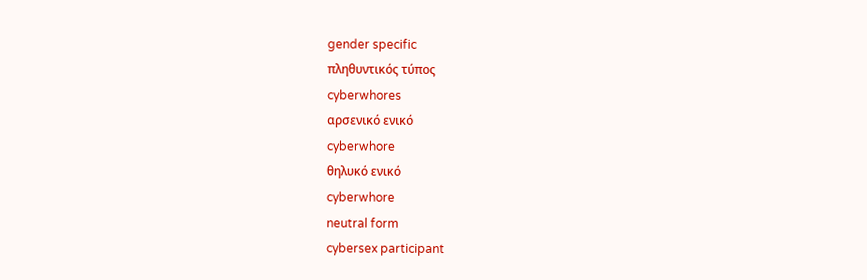gender specific
πληθυντικός τύπος
cyberwhores
αρσενικό ενικό
cyberwhore
θηλυκό ενικό
cyberwhore
neutral form
cybersex participant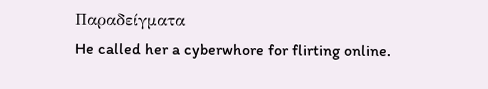Παραδείγματα
He called her a cyberwhore for flirting online.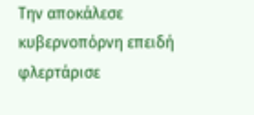Την αποκάλεσε κυβερνοπόρνη επειδή φλερτάρισε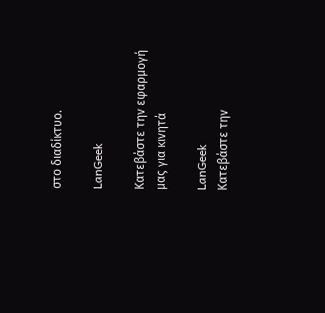στο διαδίκτυο.

LanGeek

Κατεβάστε την εφαρμογή μας για κινητά

LanGeek
Κατεβάστε την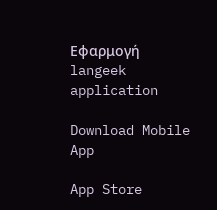Εφαρμογή
langeek application

Download Mobile App

App Store